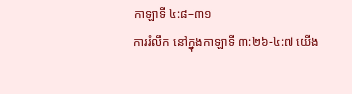កាឡាទី ៤:៨–៣១
ការរំលឹក នៅក្នុងកាឡាទី ៣:២៦-៤:៧ យើង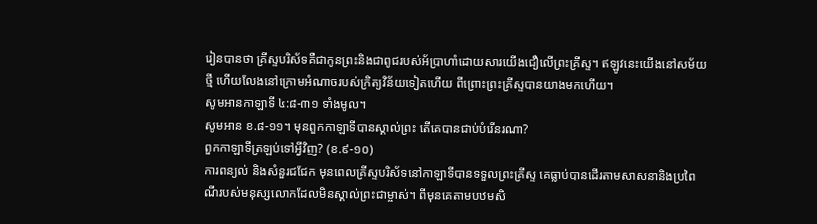រៀនបានថា គ្រីស្ទបរិស័ទគឺជាកូនព្រះនិងជាពូជរបស់អ័ប្រាហាំដោយសារយើងជឿលើព្រះគ្រីស្ទ។ ឥឡូវនេះយើងនៅសម័យថ្មី ហើយលែងនៅក្រោមអំណាចរបស់ក្រិត្យវិន័យទៀតហើយ ពីព្រោះព្រះគ្រីស្ទបានយាងមកហើយ។
សូមអានកាឡាទី ៤:៨-៣១ ទាំងមូល។
សូមអាន ខ.៨-១១។ មុនពួកកាឡាទីបានស្គាល់ព្រះ តើគេបានជាប់បំរើនរណា?
ពួកកាឡាទីត្រឡប់ទៅអ្វីវិញ? (ខ.៩-១០)
ការពន្យល់ និងសំនួរជជែក មុនពេលគ្រីស្ទបរិស័ទនៅកាឡាទីបានទទួលព្រះគ្រីស្ទ គេធ្លាប់បានដើរតាមសាសនានិងប្រពៃណីរបស់មនុស្សលោកដែលមិនស្គាល់ព្រះជាម្ចាស់។ ពីមុនគេតាមបឋមសិ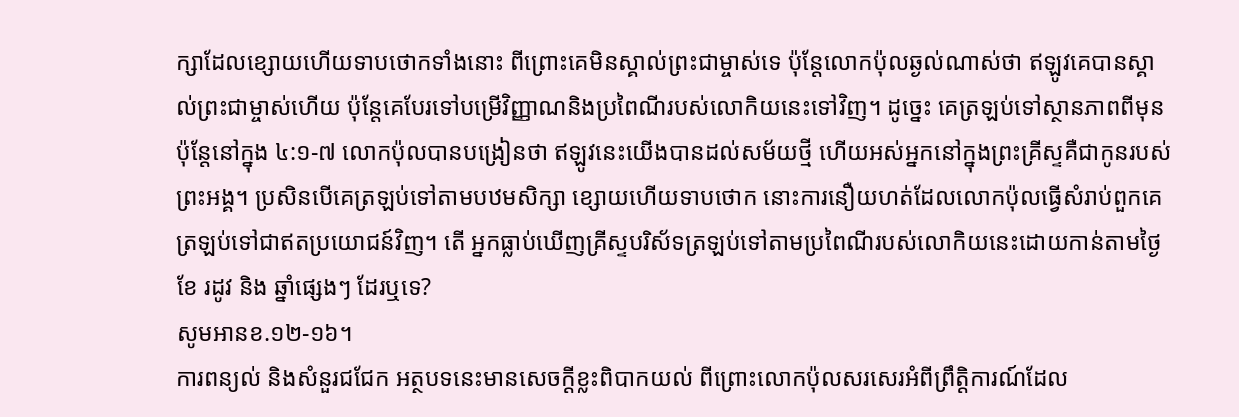ក្សាដែលខ្សោយហើយទាបថោកទាំងនោះ ពីព្រោះគេមិនស្គាល់ព្រះជាម្ចាស់ទេ ប៉ុន្តែលោកប៉ុលឆ្ងល់ណាស់ថា ឥឡូវគេបានស្គាល់ព្រះជាម្ចាស់ហើយ ប៉ុន្តែគេបែរទៅបម្រើវិញ្ញាណនិងប្រពៃណីរបស់លោកិយនេះទៅវិញ។ ដូច្នេះ គេត្រឡប់ទៅស្ថានភាពពីមុន ប៉ុន្តែនៅក្នុង ៤:១-៧ លោកប៉ុលបានបង្រៀនថា ឥឡូវនេះយើងបានដល់សម័យថ្មី ហើយអស់អ្នកនៅក្នុងព្រះគ្រីស្ទគឺជាកូនរបស់ព្រះអង្គ។ ប្រសិនបើគេត្រឡប់ទៅតាមបឋមសិក្សា ខ្សោយហើយទាបថោក នោះការនឿយហត់ដែលលោកប៉ុលធ្វើសំរាប់ពួកគេត្រឡប់ទៅជាឥតប្រយោជន៍វិញ។ តើ អ្នកធ្លាប់ឃើញគ្រីស្ទបរិស័ទត្រឡប់ទៅតាមប្រពៃណីរបស់លោកិយនេះដោយកាន់តាមថ្ងៃ ខែ រដូវ និង ឆ្នាំផ្សេងៗ ដែរឬទេ?
សូមអានខ.១២-១៦។
ការពន្យល់ និងសំនួរជជែក អត្ថបទនេះមានសេចក្ដីខ្លះពិបាកយល់ ពីព្រោះលោកប៉ុលសរសេរអំពីព្រឹត្តិការណ៍ដែល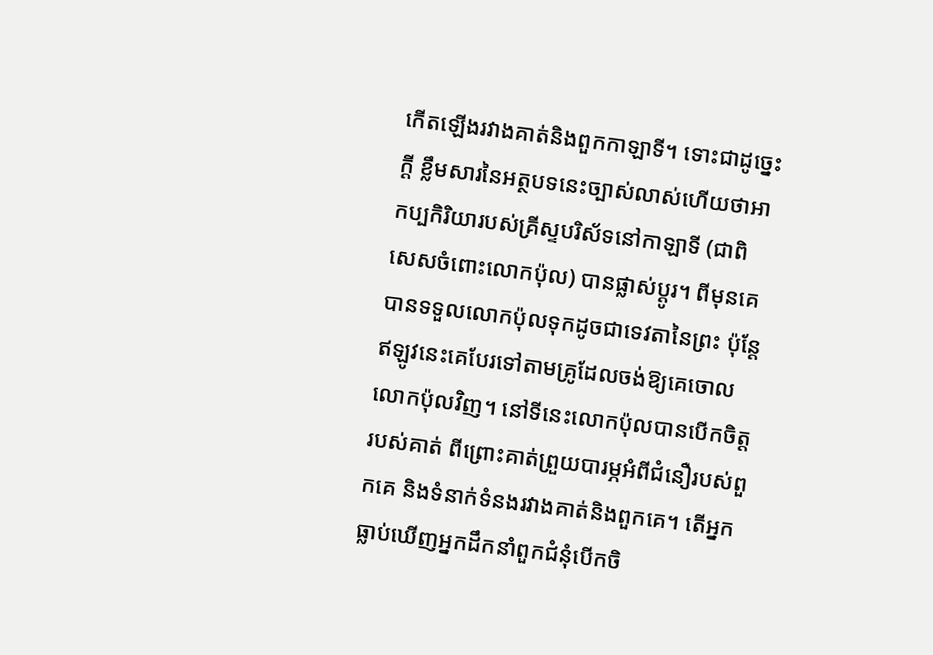កើតឡើងរវាងគាត់និងពួកកាឡាទី។ ទោះជាដូច្នេះក្ដី ខ្លឹមសារនៃអត្ថបទនេះច្បាស់លាស់ហើយថាអាកប្បកិរិយារបស់គ្រីស្ទបរិស័ទនៅកាឡាទី (ជាពិសេសចំពោះលោកប៉ុល) បានផ្លាស់ប្ដូរ។ ពីមុនគេបានទទួលលោកប៉ុលទុកដូចជាទេវតានៃព្រះ ប៉ុន្តែឥឡូវនេះគេបែរទៅតាមគ្រូដែលចង់ឱ្យគេចោលលោកប៉ុលវិញ។ នៅទីនេះលោកប៉ុលបានបើកចិត្តរបស់គាត់ ពីព្រោះគាត់ព្រួយបារម្ភអំពីជំនឿរបស់ពួកគេ និងទំនាក់ទំនងរវាងគាត់និងពួកគេ។ តើអ្នកធ្លាប់ឃើញអ្នកដឹកនាំពួកជំនុំបើកចិ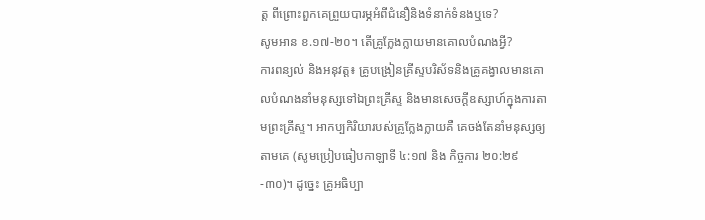ត្ត ពីព្រោះពួកគេព្រួយបារម្ភអំពីជំនឿនិងទំនាក់ទំនងឬទេ?
សូមអាន ខ.១៧-២០។ តើគ្រូក្លែងក្លាយមានគោលបំណងអ្វី?
ការពន្យល់ និងអនុវត្ត៖ គ្រូបង្រៀនគ្រីស្ទបរិស័ទនិងគ្រូគង្វាលមានគោលបំណងនាំមនុស្សទៅឯព្រះគ្រីស្ទ និងមានសេចក្តីឧស្សាហ៍ក្នុងការតាមព្រះគ្រីស្ទ។ អាកប្បកិរិយារបស់គ្រូក្លែងក្លាយគឺ គេចង់តែនាំមនុស្សឲ្យតាមគេ (សូមប្រៀបធៀបកាឡាទី ៤:១៧ និង កិច្ចការ ២០:២៩-៣០)។ ដូច្នេះ គ្រូអធិប្បា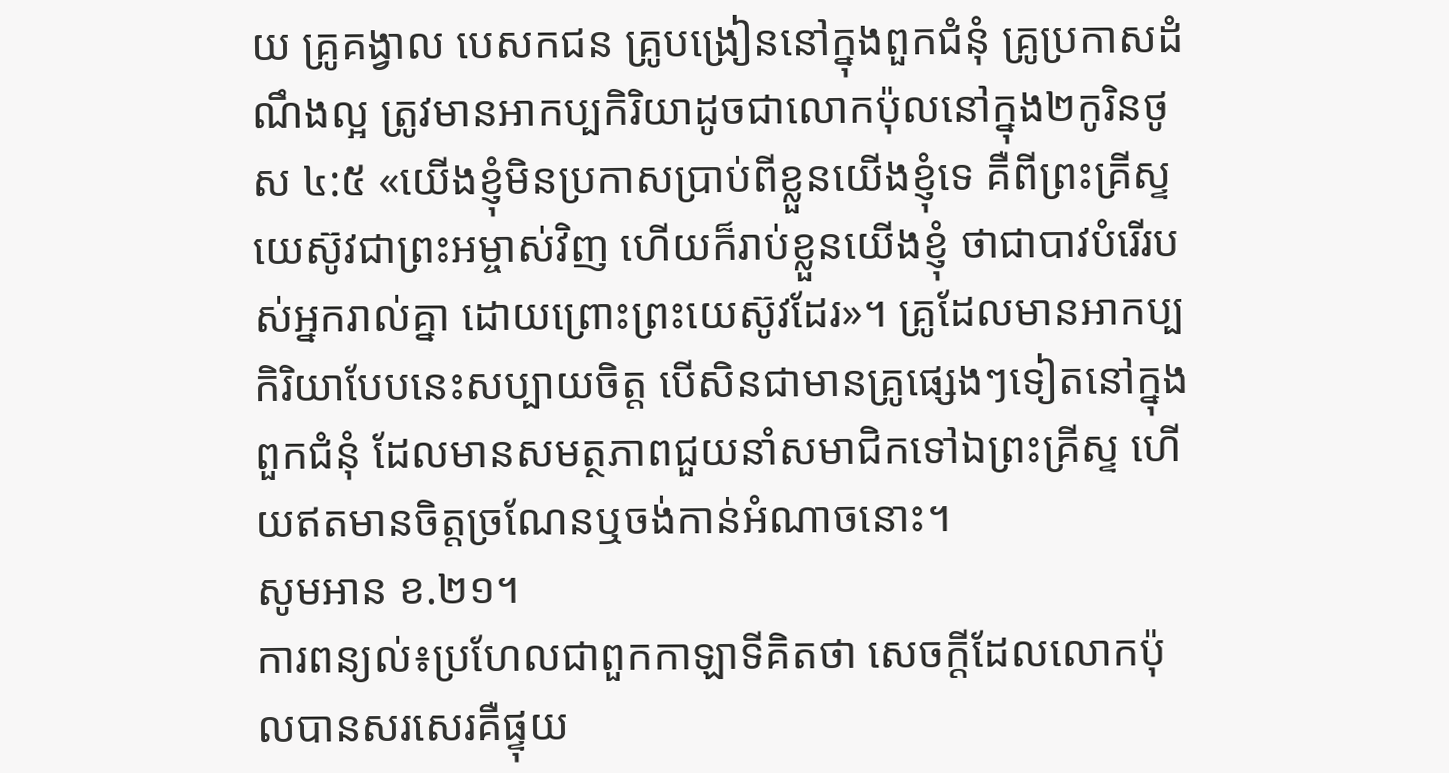យ គ្រូគង្វាល បេសកជន គ្រូបង្រៀននៅក្នុងពួកជំនុំ គ្រូប្រកាសដំណឹងល្អ ត្រូវមានអាកប្បកិរិយាដូចជាលោកប៉ុលនៅក្នុង២កូរិនថូស ៤:៥ «យើងខ្ញុំមិនប្រកាសប្រាប់ពីខ្លួនយើងខ្ញុំទេ គឺពីព្រះគ្រីស្ទយេស៊ូវជាព្រះអម្ចាស់វិញ ហើយក៏រាប់ខ្លួនយើងខ្ញុំ ថាជាបាវបំរើរបស់អ្នករាល់គ្នា ដោយព្រោះព្រះយេស៊ូវដែរ»។ គ្រូដែលមានអាកប្បកិរិយាបែបនេះសប្បាយចិត្ត បើសិនជាមានគ្រូផ្សេងៗទៀតនៅក្នុងពួកជំនុំ ដែលមានសមត្ថភាពជួយនាំសមាជិកទៅឯព្រះគ្រីស្ទ ហើយឥតមានចិត្តច្រណែនឬចង់កាន់អំណាចនោះ។
សូមអាន ខ.២១។
ការពន្យល់៖ប្រហែលជាពួកកាឡាទីគិតថា សេចក្ដីដែលលោកប៉ុលបានសរសេរគឺផ្ទុយ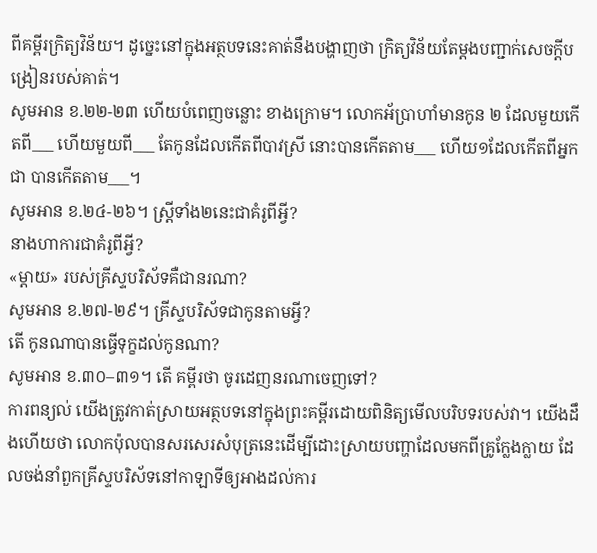ពីគម្ពីរក្រិត្យវិន័យ។ ដូច្នេះនៅក្នុងអត្ថបទនេះគាត់នឹងបង្ហាញថា ក្រិត្យវិន័យតែម្ដងបញ្ជាក់សេចក្ដីបង្រៀនរបស់គាត់។
សូមអាន ខ.២២-២៣ ហើយបំពេញចន្លោះ ខាងក្រោម។ លោកអ័ប្រាហាំមានកូន ២ ដែលមួយកើតពី___ ហើយមួយពី___ តែកូនដែលកើតពីបាវស្រី នោះបានកើតតាម___ ហើយ១ដែលកើតពីអ្នកជា បានកើតតាម___។
សូមអាន ខ.២៤-២៦។ ស្ត្រីទាំង២នេះជាគំរូពីអ្វី?
នាងហាការជាគំរូពីអ្វី?
«ម្តាយ» របស់គ្រីស្ទបរិស័ទគឺជានរណា?
សូមអាន ខ.២៧-២៩។ គ្រីស្ទបរិស័ទជាកូនតាមអ្វី?
តើ កូនណាបានធ្វើទុក្ខដល់កូនណា?
សូមអាន ខ.៣០–៣១។ តើ គម្ពីរថា ចូរដេញនរណាចេញទៅ?
ការពន្យល់ យើងត្រូវកាត់ស្រាយអត្ថបទនៅក្នុងព្រះគម្ពីរដោយពិនិត្យមើលបរិបទរបស់វា។ យើងដឹងហើយថា លោកប៉ុលបានសរសេរសំបុត្រនេះដើម្បីដោះស្រាយបញ្ហាដែលមកពីគ្រូក្លែងក្លាយ ដែលចង់នាំពួកគ្រីស្ទបរិស័ទនៅកាឡាទីឲ្យអាងដល់ការ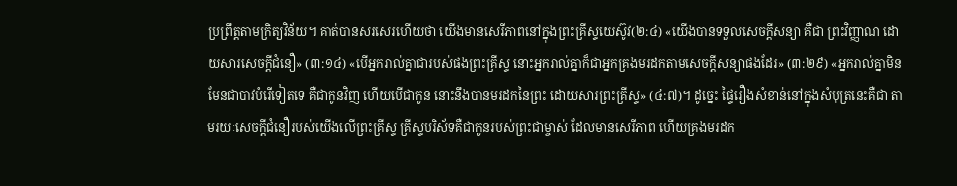ប្រព្រឹត្តតាមក្រិត្យវិន័យ។ គាត់បានសរសេរហើយថា យើងមានសេរីភាពនៅក្នុងព្រះគ្រីស្ទយេស៊ូវ(២:៤) «យើងបានទទួលសេចក្តីសន្យា គឺជា ព្រះវិញ្ញាណ ដោយសារសេចក្តីជំនឿ» (៣:១៤) «បើអ្នករាល់គ្នាជារបស់ផងព្រះគ្រីស្ទ នោះអ្នករាល់គ្នាក៏ជាអ្នកគ្រងមរដកតាមសេចក្តីសន្យាផងដែរ» (៣:២៩) «អ្នករាល់គ្នាមិនមែនជាបាវបំរើទៀតទេ គឺជាកូនវិញ ហើយបើជាកូន នោះនឹងបានមរដកនៃព្រះ ដោយសារព្រះគ្រីស្ទ» (៤:៧)។ ដូច្នេះ ផ្ទៃរឿងសំខាន់នៅក្នុងសំបុត្រនេះគឺជា តាមរយៈសេចក្តីជំនឿរបស់យើងលើព្រះគ្រីស្ទ គ្រីស្ទបរិស័ទគឺជាកូនរបស់ព្រះជាម្ចាស់ ដែលមានសេរីភាព ហើយគ្រងមរដក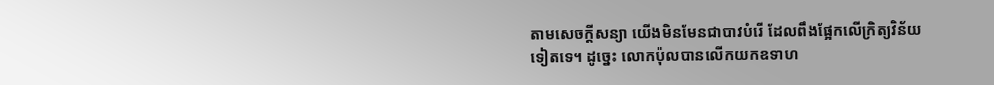តាមសេចក្តីសន្យា យើងមិនមែនជាបាវបំរើ ដែលពឹងផ្អែកលើក្រិត្យវិន័យទៀតទេ។ ដូច្នេះ លោកប៉ុលបានលើកយកឧទាហ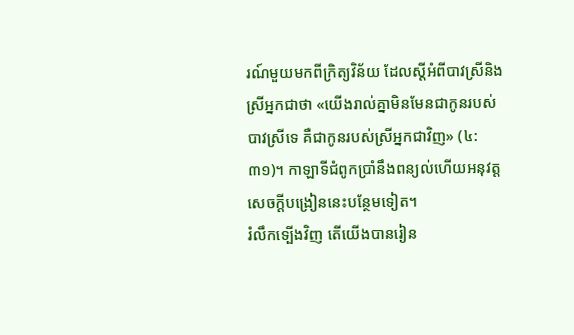រណ៍មួយមកពីក្រិត្យវិន័យ ដែលស្ដីអំពីបាវស្រីនិងស្រីអ្នកជាថា «យើងរាល់គ្នាមិនមែនជាកូនរបស់បាវស្រីទេ គឺជាកូនរបស់ស្រីអ្នកជាវិញ» (៤:៣១)។ កាឡាទីជំពូកប្រាំនឹងពន្យល់ហើយអនុវត្តសេចក្ដីបង្រៀននេះបន្ថែមទៀត។
រំលឹកទ្បើងវិញ តើយើងបានរៀន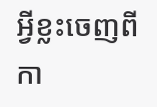អ្វីខ្លះចេញពីកា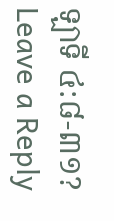ឡាទី ៤:៨-៣១?
Leave a Reply